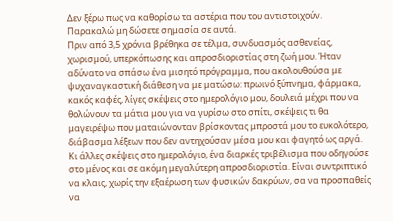Δεν ξέρω πως να καθορίσω τα αστέρια που του αντιστοιχούν. Παρακαλώ μη δώσετε σημασία σε αυτά.
Πριν από 3,5 χρόνια βρέθηκα σε τέλμα, συνδυασμός ασθενείας, χωρισμού, υπερκόπωσης και απροσδιοριστίας στη ζωή μου. Ήταν αδύνατο να σπάσω ένα μισητό πρόγραμμα, που ακολουθούσα με ψυχαναγκαστική διάθεση να με ματώσω: πρωινό ξύπνημα, φάρμακα, κακός καφές, λίγες σκέψεις στο ημερολόγιο μου, δουλειά μέχρι που να θολώνουν τα μάτια μου για να γυρίσω στο σπίτι, σκέψεις τι θα μαγειρέψω που ματαιώνονταν βρίσκοντας μπροστά μου το ευκολότερο, διάβασμα λέξεων που δεν αντηχούσαν μέσα μου και φαγητό ως αργά. Κι άλλες σκέψεις στο ημερολόγιο, ένα διαρκές τριβέλισμα που οδηγούσε στο μένος και σε ακόμη μεγαλύτερη απροσδιοριστία. Είναι συντριπτικό να κλαις, χωρίς την εξαέρωση των φυσικών δακρύων, σα να προσπαθείς να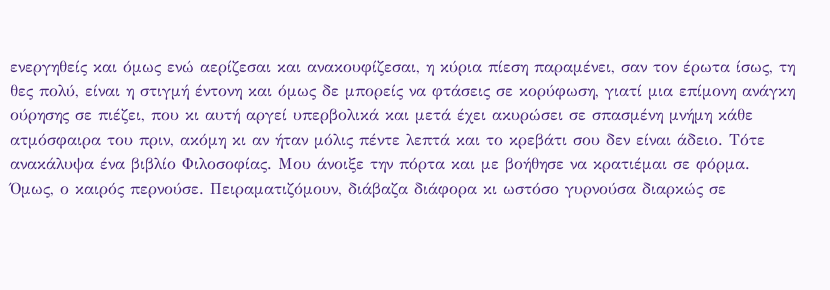ενεργηθείς και όμως ενώ αερίζεσαι και ανακουφίζεσαι, η κύρια πίεση παραμένει, σαν τον έρωτα ίσως, τη θες πολύ, είναι η στιγμή έντονη και όμως δε μπορείς να φτάσεις σε κορύφωση, γιατί μια επίμονη ανάγκη ούρησης σε πιέζει, που κι αυτή αργεί υπερβολικά και μετά έχει ακυρώσει σε σπασμένη μνήμη κάθε ατμόσφαιρα του πριν, ακόμη κι αν ήταν μόλις πέντε λεπτά και το κρεβάτι σου δεν είναι άδειο. Τότε ανακάλυψα ένα βιβλίο Φιλοσοφίας. Μου άνοιξε την πόρτα και με βοήθησε να κρατιέμαι σε φόρμα.
Όμως, ο καιρός περνούσε. Πειραματιζόμουν, διάβαζα διάφορα κι ωστόσο γυρνούσα διαρκώς σε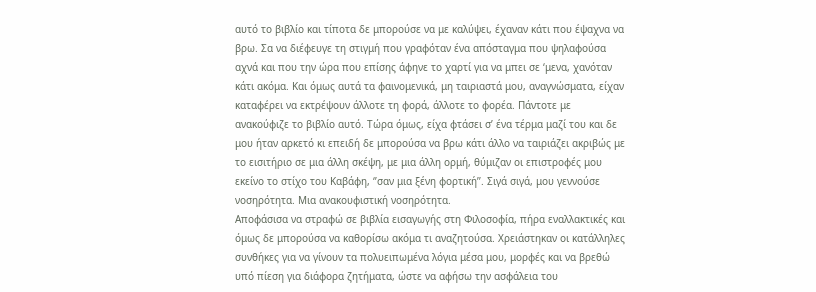αυτό το βιβλίο και τίποτα δε μπορούσε να με καλύψει, έχαναν κάτι που έψαχνα να βρω. Σα να διέφευγε τη στιγμή που γραφόταν ένα απόσταγμα που ψηλαφούσα αχνά και που την ώρα που επίσης άφηνε το χαρτί για να μπει σε ‘μενα, χανόταν κάτι ακόμα. Και όμως αυτά τα φαινομενικά, μη ταιριαστά μου, αναγνώσματα, είχαν καταφέρει να εκτρέψουν άλλοτε τη φορά, άλλοτε το φορέα. Πάντοτε με ανακούφιζε το βιβλίο αυτό. Τώρα όμως, είχα φτάσει σ’ ένα τέρμα μαζί του και δε μου ήταν αρκετό κι επειδή δε μπορούσα να βρω κάτι άλλο να ταιριάζει ακριβώς με το εισιτήριο σε μια άλλη σκέψη, με μια άλλη ορμή, θύμιζαν οι επιστροφές μου εκείνο το στίχο του Καβάφη, ‘’σαν μια ξένη φορτική’’. Σιγά σιγά, μου γεννούσε νοσηρότητα. Μια ανακουφιστική νοσηρότητα.
Αποφάσισα να στραφώ σε βιβλία εισαγωγής στη Φιλοσοφία, πήρα εναλλακτικές και όμως δε μπορούσα να καθορίσω ακόμα τι αναζητούσα. Χρειάστηκαν οι κατάλληλες συνθήκες για να γίνουν τα πολυειπωμένα λόγια μέσα μου, μορφές και να βρεθώ υπό πίεση για διάφορα ζητήματα, ώστε να αφήσω την ασφάλεια του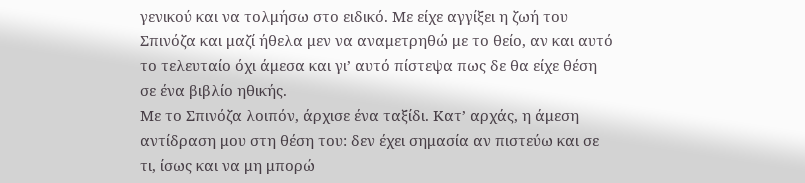γενικού και να τολμήσω στο ειδικό. Με είχε αγγίξει η ζωή του Σπινόζα και μαζί ήθελα μεν να αναμετρηθώ με το θείο, αν και αυτό το τελευταίο όχι άμεσα και γι’ αυτό πίστεψα πως δε θα είχε θέση σε ένα βιβλίο ηθικής.
Με το Σπινόζα λοιπόν, άρχισε ένα ταξίδι. Κατ’ αρχάς, η άμεση αντίδραση μου στη θέση του: δεν έχει σημασία αν πιστεύω και σε τι, ίσως και να μη μπορώ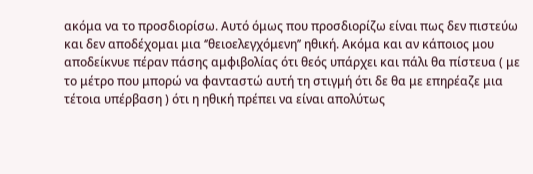ακόμα να το προσδιορίσω. Αυτό όμως που προσδιορίζω είναι πως δεν πιστεύω και δεν αποδέχομαι μια ‘’θειοελεγχόμενη’’ ηθική. Ακόμα και αν κάποιος μου αποδείκνυε πέραν πάσης αμφιβολίας ότι θεός υπάρχει και πάλι θα πίστευα ( με το μέτρο που μπορώ να φανταστώ αυτή τη στιγμή ότι δε θα με επηρέαζε μια τέτοια υπέρβαση ) ότι η ηθική πρέπει να είναι απολύτως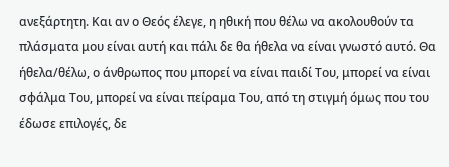ανεξάρτητη. Και αν ο Θεός έλεγε, η ηθική που θέλω να ακολουθούν τα πλάσματα μου είναι αυτή και πάλι δε θα ήθελα να είναι γνωστό αυτό. Θα ήθελα/θέλω, ο άνθρωπος που μπορεί να είναι παιδί Του, μπορεί να είναι σφάλμα Του, μπορεί να είναι πείραμα Του, από τη στιγμή όμως που του έδωσε επιλογές, δε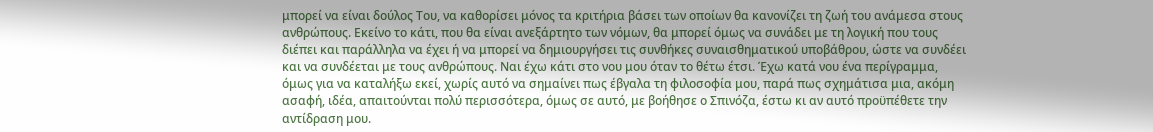μπορεί να είναι δούλος Του, να καθορίσει μόνος τα κριτήρια βάσει των οποίων θα κανονίζει τη ζωή του ανάμεσα στους ανθρώπους. Εκείνο το κάτι, που θα είναι ανεξάρτητο των νόμων, θα μπορεί όμως να συνάδει με τη λογική που τους διέπει και παράλληλα να έχει ή να μπορεί να δημιουργήσει τις συνθήκες συναισθηματικού υποβάθρου, ώστε να συνδέει και να συνδέεται με τους ανθρώπους. Ναι έχω κάτι στο νου μου όταν το θέτω έτσι. Έχω κατά νου ένα περίγραμμα, όμως για να καταλήξω εκεί, χωρίς αυτό να σημαίνει πως έβγαλα τη φιλοσοφία μου, παρά πως σχημάτισα μια, ακόμη ασαφή, ιδέα, απαιτούνται πολύ περισσότερα, όμως σε αυτό, με βοήθησε ο Σπινόζα, έστω κι αν αυτό προϋπέθετε την αντίδραση μου.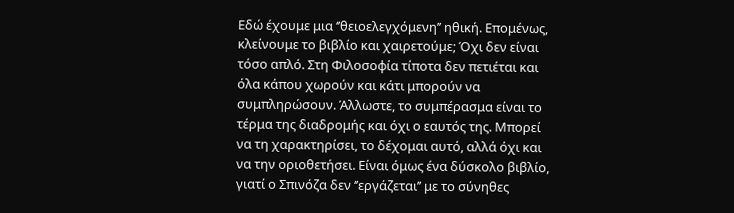Εδώ έχουμε μια ‘’θειοελεγχόμενη’’ ηθική. Επομένως, κλείνουμε το βιβλίο και χαιρετούμε; Όχι δεν είναι τόσο απλό. Στη Φιλοσοφία τίποτα δεν πετιέται και όλα κάπου χωρούν και κάτι μπορούν να συμπληρώσουν. Άλλωστε, το συμπέρασμα είναι το τέρμα της διαδρομής και όχι ο εαυτός της. Μπορεί να τη χαρακτηρίσει, το δέχομαι αυτό, αλλά όχι και να την οριοθετήσει. Είναι όμως ένα δύσκολο βιβλίο, γιατί ο Σπινόζα δεν ‘’εργάζεται’’ με το σύνηθες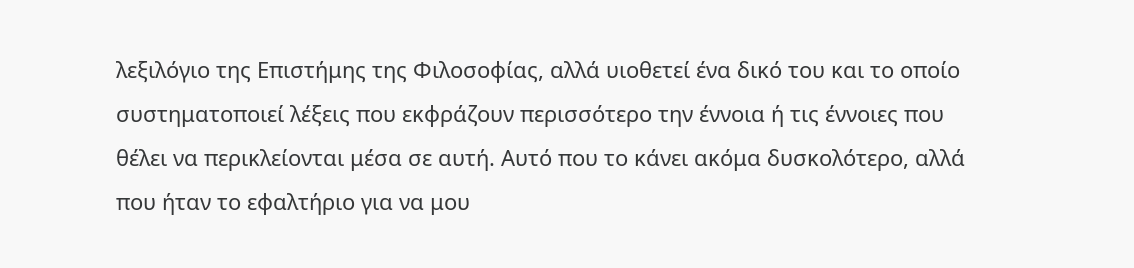λεξιλόγιο της Επιστήμης της Φιλοσοφίας, αλλά υιοθετεί ένα δικό του και το οποίο συστηματοποιεί λέξεις που εκφράζουν περισσότερο την έννοια ή τις έννοιες που θέλει να περικλείονται μέσα σε αυτή. Αυτό που το κάνει ακόμα δυσκολότερο, αλλά που ήταν το εφαλτήριο για να μου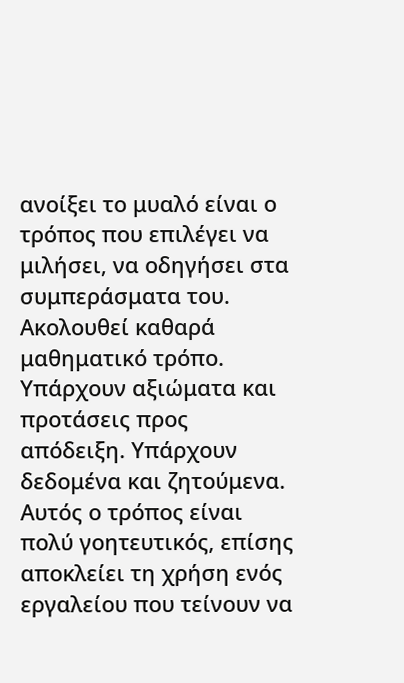ανοίξει το μυαλό είναι ο τρόπος που επιλέγει να μιλήσει, να οδηγήσει στα συμπεράσματα του. Ακολουθεί καθαρά μαθηματικό τρόπο. Υπάρχουν αξιώματα και προτάσεις προς απόδειξη. Υπάρχουν δεδομένα και ζητούμενα. Αυτός ο τρόπος είναι πολύ γοητευτικός, επίσης αποκλείει τη χρήση ενός εργαλείου που τείνουν να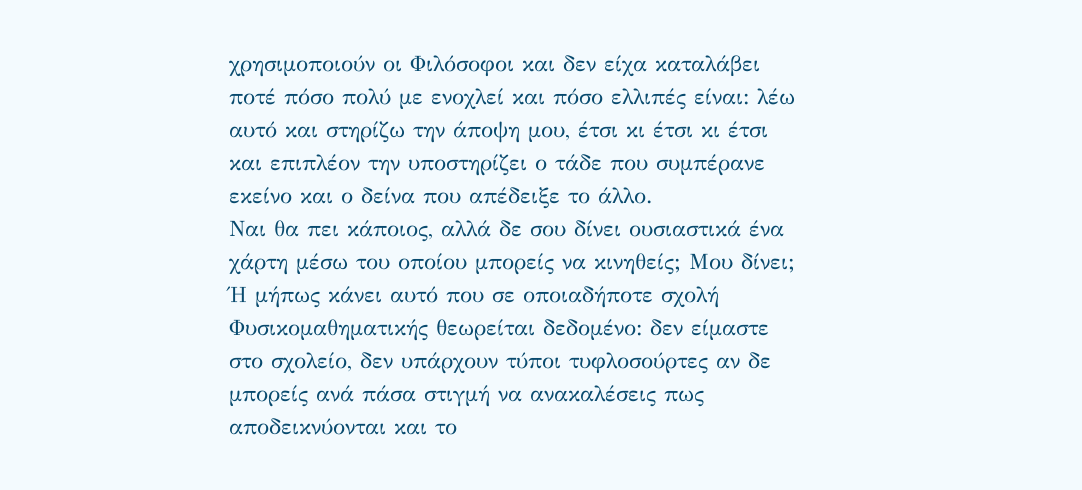χρησιμοποιούν οι Φιλόσοφοι και δεν είχα καταλάβει ποτέ πόσο πολύ με ενοχλεί και πόσο ελλιπές είναι: λέω αυτό και στηρίζω την άποψη μου, έτσι κι έτσι κι έτσι και επιπλέον την υποστηρίζει ο τάδε που συμπέρανε εκείνο και ο δείνα που απέδειξε το άλλο.
Ναι θα πει κάποιος, αλλά δε σου δίνει ουσιαστικά ένα χάρτη μέσω του οποίου μπορείς να κινηθείς; Μου δίνει; Ή μήπως κάνει αυτό που σε οποιαδήποτε σχολή Φυσικομαθηματικής θεωρείται δεδομένο: δεν είμαστε στο σχολείο, δεν υπάρχουν τύποι τυφλοσούρτες αν δε μπορείς ανά πάσα στιγμή να ανακαλέσεις πως αποδεικνύονται και το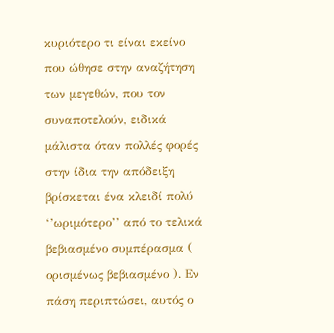κυριότερο τι είναι εκείνο που ώθησε στην αναζήτηση των μεγεθών, που τον συναποτελούν, ειδικά μάλιστα όταν πολλές φορές στην ίδια την απόδειξη βρίσκεται ένα κλειδί πολύ ‘’ωριμότερο’’ από το τελικά βεβιασμένο συμπέρασμα ( ορισμένως βεβιασμένο ). Εν πάση περιπτώσει, αυτός ο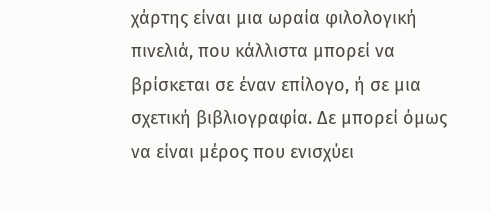χάρτης είναι μια ωραία φιλολογική πινελιά, που κάλλιστα μπορεί να βρίσκεται σε έναν επίλογο, ή σε μια σχετική βιβλιογραφία. Δε μπορεί όμως να είναι μέρος που ενισχύει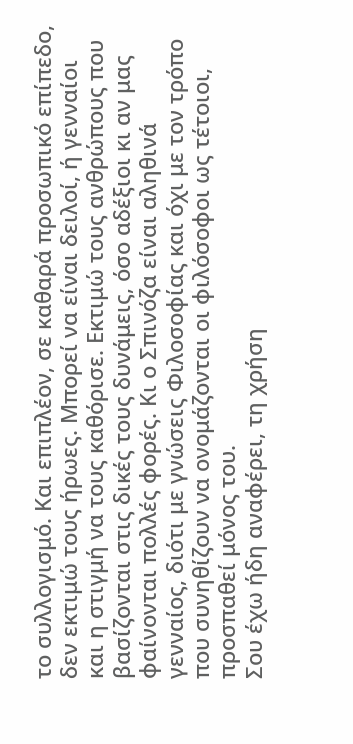το συλλογισμό. Και επιπλέον, σε καθαρά προσωπικό επίπεδο, δεν εκτιμώ τους ήρωες. Μπορεί να είναι δειλοί, ή γενναίοι και η στιγμή να τους καθόρισε. Εκτιμώ τους ανθρώπους που βασίζονται στις δικές τους δυνάμεις, όσο αδέξιοι κι αν μας φαίνονται πολλές φορές. Κι ο Σπινόζα είναι αληθινά γενναίος, διότι με γνώσεις Φιλοσοφίας και όχι με τον τρόπο που συνηθίζουν να ονομάζονται οι φιλόσοφοι ως τέτοιοι, προσπαθεί μόνος του.
Σου έχω ήδη αναφέρει, τη χρήση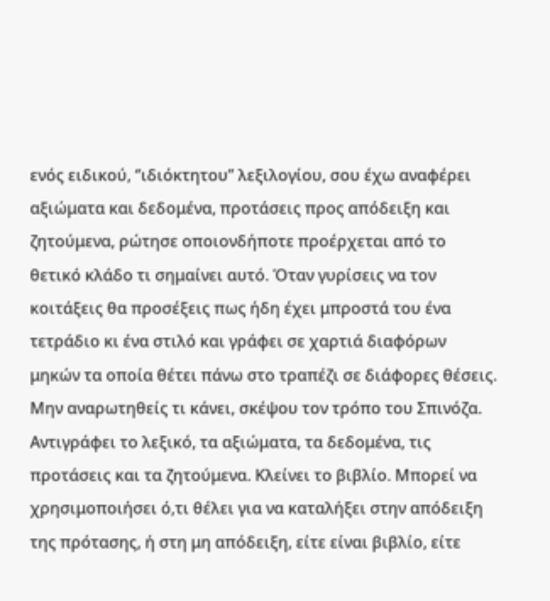ενός ειδικού, ‘’ιδιόκτητου’’ λεξιλογίου, σου έχω αναφέρει αξιώματα και δεδομένα, προτάσεις προς απόδειξη και ζητούμενα, ρώτησε οποιονδήποτε προέρχεται από το θετικό κλάδο τι σημαίνει αυτό. Όταν γυρίσεις να τον κοιτάξεις θα προσέξεις πως ήδη έχει μπροστά του ένα τετράδιο κι ένα στιλό και γράφει σε χαρτιά διαφόρων μηκών τα οποία θέτει πάνω στο τραπέζι σε διάφορες θέσεις. Μην αναρωτηθείς τι κάνει, σκέψου τον τρόπο του Σπινόζα. Αντιγράφει το λεξικό, τα αξιώματα, τα δεδομένα, τις προτάσεις και τα ζητούμενα. Κλείνει το βιβλίο. Μπορεί να χρησιμοποιήσει ό,τι θέλει για να καταλήξει στην απόδειξη της πρότασης, ή στη μη απόδειξη, είτε είναι βιβλίο, είτε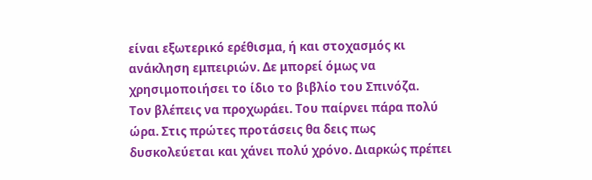είναι εξωτερικό ερέθισμα, ή και στοχασμός κι ανάκληση εμπειριών. Δε μπορεί όμως να χρησιμοποιήσει το ίδιο το βιβλίο του Σπινόζα.
Τον βλέπεις να προχωράει. Του παίρνει πάρα πολύ ώρα. Στις πρώτες προτάσεις θα δεις πως δυσκολεύεται και χάνει πολύ χρόνο. Διαρκώς πρέπει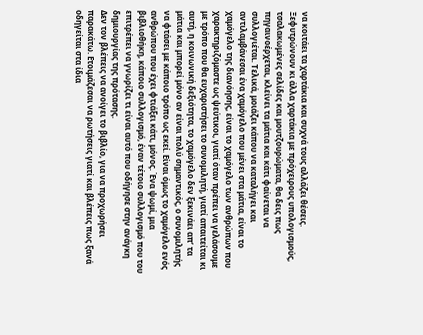να κοιτάει τα χαρτάκια και συχνά τους αλλάζει θέσεις. Ξεφυτρώνουν κι άλλα χαρτάκια με πρόχειρους υπολογισμούς, τσαλακωμένες σελίδες και μουτζουρώματα, θα δεις πως πηγαινοέρχεται, κλείνει τα μάτια και κάτι φαίνεται να συλλογιέται. Τελικά, μοιάζει κάπου να καταλήγει και αντιλαμβάνεσαι ένα χαμόγελο που μένει στα μάτια, είναι το χαμόγελο της διανόησης, είναι το χαμόγελο των ανθρώπων που χαρακτηριζόμαστε ως ψεύτικοι, γιατί όταν πρέπει να γελάσουμε με τρόπο που θα ευχαριστήσει το συνομιλητή, γιατί απαιτείται κι αυτή, η κοινωνική δεξιότητα, το χαμόγελο δεν ξεκινάει απ’ τα μάτια και μπορεί μόνο αν είναι πολύ σημαντικός, ο συνομιλητής να φτάσει με κάποιο τρόπο ως εκεί. Είναι όμως το χαμόγελο ενός ανθρώπου που έχει φτιάξει κάτι, μόνος. Ένα ψωμί, μια βιβλιοθήκη, κάποιο συλλογισμό, έναν τέτοιο συλλογισμό που του επιτρέπει να γνωρίζει τι είναι αυτό που οδήγησε στην ανάγκη δημιουργίας της πρότασης.
Δεν τον βλέπεις να ανοίγει το βιβλίο, για να προχωρήσει παρακάτω. Ετοιμάζεσαι να ρωτήσεις γιατί και βλέπεις πως ξανά οδηγείται στα ίδια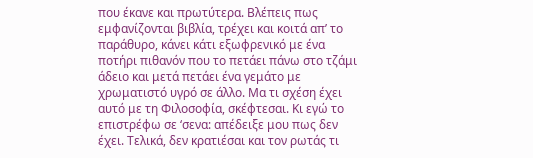που έκανε και πρωτύτερα. Βλέπεις πως εμφανίζονται βιβλία, τρέχει και κοιτά απ’ το παράθυρο, κάνει κάτι εξωφρενικό με ένα ποτήρι πιθανόν που το πετάει πάνω στο τζάμι άδειο και μετά πετάει ένα γεμάτο με χρωματιστό υγρό σε άλλο. Μα τι σχέση έχει αυτό με τη Φιλοσοφία, σκέφτεσαι. Κι εγώ το επιστρέφω σε ‘σενα: απέδειξε μου πως δεν έχει. Τελικά, δεν κρατιέσαι και τον ρωτάς τι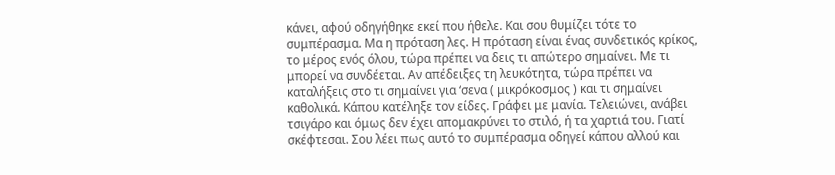κάνει, αφού οδηγήθηκε εκεί που ήθελε. Και σου θυμίζει τότε το συμπέρασμα. Μα η πρόταση λες. Η πρόταση είναι ένας συνδετικός κρίκος, το μέρος ενός όλου, τώρα πρέπει να δεις τι απώτερο σημαίνει. Με τι μπορεί να συνδέεται. Αν απέδειξες τη λευκότητα, τώρα πρέπει να καταλήξεις στο τι σημαίνει για ‘σενα ( μικρόκοσμος ) και τι σημαίνει καθολικά. Κάπου κατέληξε τον είδες. Γράφει με μανία. Τελειώνει, ανάβει τσιγάρο και όμως δεν έχει απομακρύνει το στιλό, ή τα χαρτιά του. Γιατί σκέφτεσαι. Σου λέει πως αυτό το συμπέρασμα οδηγεί κάπου αλλού και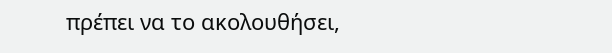πρέπει να το ακολουθήσει,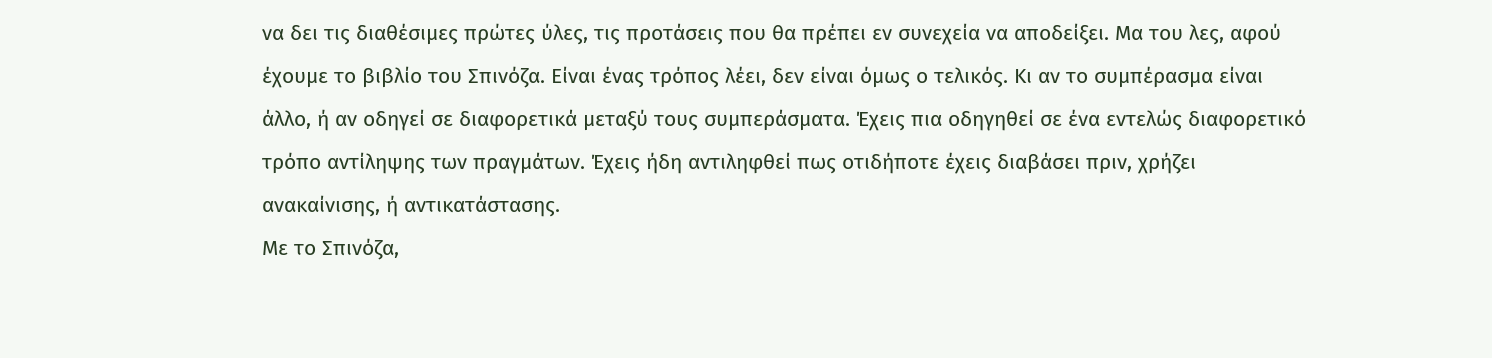να δει τις διαθέσιμες πρώτες ύλες, τις προτάσεις που θα πρέπει εν συνεχεία να αποδείξει. Μα του λες, αφού έχουμε το βιβλίο του Σπινόζα. Είναι ένας τρόπος λέει, δεν είναι όμως ο τελικός. Κι αν το συμπέρασμα είναι άλλο, ή αν οδηγεί σε διαφορετικά μεταξύ τους συμπεράσματα. Έχεις πια οδηγηθεί σε ένα εντελώς διαφορετικό τρόπο αντίληψης των πραγμάτων. Έχεις ήδη αντιληφθεί πως οτιδήποτε έχεις διαβάσει πριν, χρήζει ανακαίνισης, ή αντικατάστασης.
Με το Σπινόζα,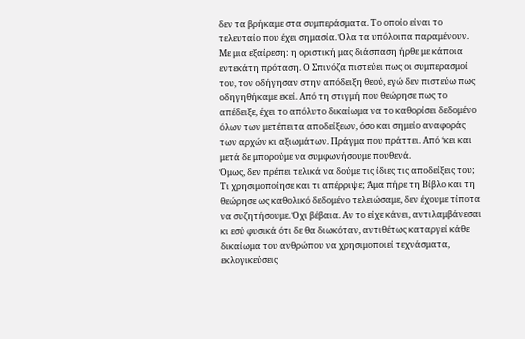δεν τα βρήκαμε στα συμπεράσματα. Το οποίο είναι το τελευταίο που έχει σημασία. Όλα τα υπόλοιπα παραμένουν. Με μια εξαίρεση: η οριστική μας διάσπαση ήρθε με κάποια εντεκάτη πρόταση. Ο Σπινόζα πιστεύει πως οι συμπερασμοί του, τον οδήγησαν στην απόδειξη θεού, εγώ δεν πιστεύω πως οδηγηθήκαμε εκεί. Από τη στιγμή που θεώρησε πως το απέδειξε, έχει το απόλυτο δικαίωμα να το καθορίσει δεδομένο όλων των μετέπειτα αποδείξεων, όσο και σημείο αναφοράς των αρχών κι αξιωμάτων. Πράγμα που πράττει. Από ‘κει και μετά δε μπορούμε να συμφωνήσουμε πουθενά.
Όμως, δεν πρέπει τελικά να δούμε τις ίδιες τις αποδείξεις του; Τι χρησιμοποίησε και τι απέρριψε; Άμα πήρε τη Βίβλο και τη θεώρησε ως καθολικό δεδομένο τελειώσαμε, δεν έχουμε τίποτα να συζητήσουμε. Όχι βέβαια. Αν το είχε κάνει, αντιλαμβάνεσαι κι εσύ φυσικά ότι δε θα διωκόταν, αντιθέτως καταργεί κάθε δικαίωμα του ανθρώπου να χρησιμοποιεί τεχνάσματα, εκλογικεύσεις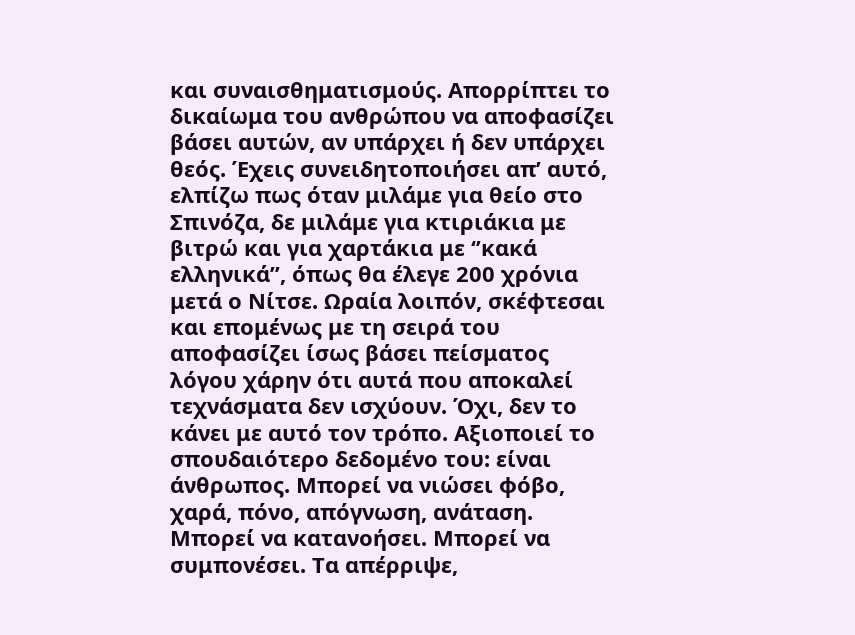και συναισθηματισμούς. Απορρίπτει το δικαίωμα του ανθρώπου να αποφασίζει βάσει αυτών, αν υπάρχει ή δεν υπάρχει θεός. Έχεις συνειδητοποιήσει απ’ αυτό, ελπίζω πως όταν μιλάμε για θείο στο Σπινόζα, δε μιλάμε για κτιριάκια με βιτρώ και για χαρτάκια με ‘’κακά ελληνικά’’, όπως θα έλεγε 200 χρόνια μετά ο Νίτσε. Ωραία λοιπόν, σκέφτεσαι και επομένως με τη σειρά του αποφασίζει ίσως βάσει πείσματος λόγου χάρην ότι αυτά που αποκαλεί τεχνάσματα δεν ισχύουν. Όχι, δεν το κάνει με αυτό τον τρόπο. Αξιοποιεί το σπουδαιότερο δεδομένο του: είναι άνθρωπος. Μπορεί να νιώσει φόβο, χαρά, πόνο, απόγνωση, ανάταση. Μπορεί να κατανοήσει. Μπορεί να συμπονέσει. Τα απέρριψε,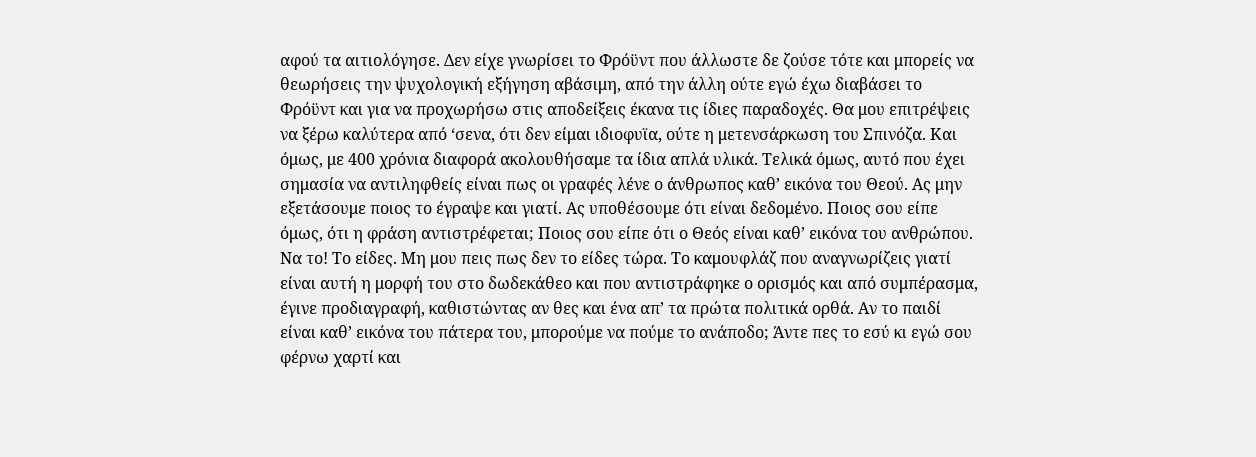αφού τα αιτιολόγησε. Δεν είχε γνωρίσει το Φρόϋντ που άλλωστε δε ζούσε τότε και μπορείς να θεωρήσεις την ψυχολογική εξήγηση αβάσιμη, από την άλλη ούτε εγώ έχω διαβάσει το Φρόϋντ και για να προχωρήσω στις αποδείξεις έκανα τις ίδιες παραδοχές. Θα μου επιτρέψεις να ξέρω καλύτερα από ‘σενα, ότι δεν είμαι ιδιοφυϊα, ούτε η μετενσάρκωση του Σπινόζα. Και όμως, με 400 χρόνια διαφορά ακολουθήσαμε τα ίδια απλά υλικά. Τελικά όμως, αυτό που έχει σημασία να αντιληφθείς είναι πως οι γραφές λένε ο άνθρωπος καθ’ εικόνα του Θεού. Ας μην εξετάσουμε ποιος το έγραψε και γιατί. Ας υποθέσουμε ότι είναι δεδομένο. Ποιος σου είπε όμως, ότι η φράση αντιστρέφεται; Ποιος σου είπε ότι ο Θεός είναι καθ’ εικόνα του ανθρώπου. Να το! Το είδες. Μη μου πεις πως δεν το είδες τώρα. Το καμουφλάζ που αναγνωρίζεις γιατί είναι αυτή η μορφή του στο δωδεκάθεο και που αντιστράφηκε ο ορισμός και από συμπέρασμα, έγινε προδιαγραφή, καθιστώντας αν θες και ένα απ’ τα πρώτα πολιτικά ορθά. Αν το παιδί είναι καθ’ εικόνα του πάτερα του, μπορούμε να πούμε το ανάποδο; Άντε πες το εσύ κι εγώ σου φέρνω χαρτί και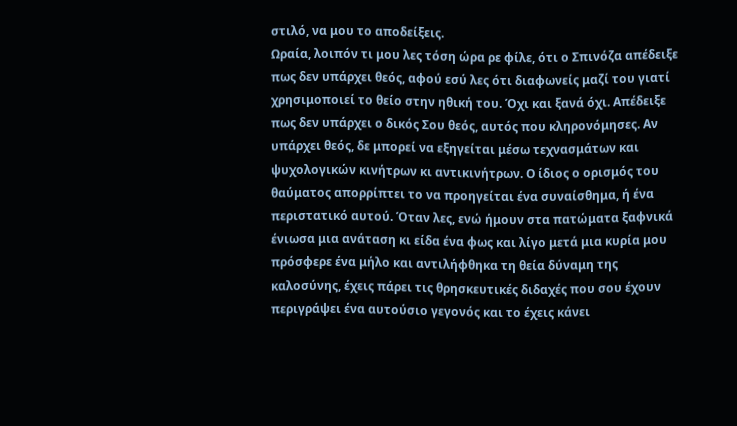στιλό, να μου το αποδείξεις.
Ωραία, λοιπόν τι μου λες τόση ώρα ρε φίλε, ότι ο Σπινόζα απέδειξε πως δεν υπάρχει θεός, αφού εσύ λες ότι διαφωνείς μαζί του γιατί χρησιμοποιεί το θείο στην ηθική του. Όχι και ξανά όχι. Απέδειξε πως δεν υπάρχει ο δικός Σου θεός, αυτός που κληρονόμησες. Αν υπάρχει θεός, δε μπορεί να εξηγείται μέσω τεχνασμάτων και ψυχολογικών κινήτρων κι αντικινήτρων. Ο ίδιος ο ορισμός του θαύματος απορρίπτει το να προηγείται ένα συναίσθημα, ή ένα περιστατικό αυτού. Όταν λες, ενώ ήμουν στα πατώματα ξαφνικά ένιωσα μια ανάταση κι είδα ένα φως και λίγο μετά μια κυρία μου πρόσφερε ένα μήλο και αντιλήφθηκα τη θεία δύναμη της καλοσύνης, έχεις πάρει τις θρησκευτικές διδαχές που σου έχουν περιγράψει ένα αυτούσιο γεγονός και το έχεις κάνει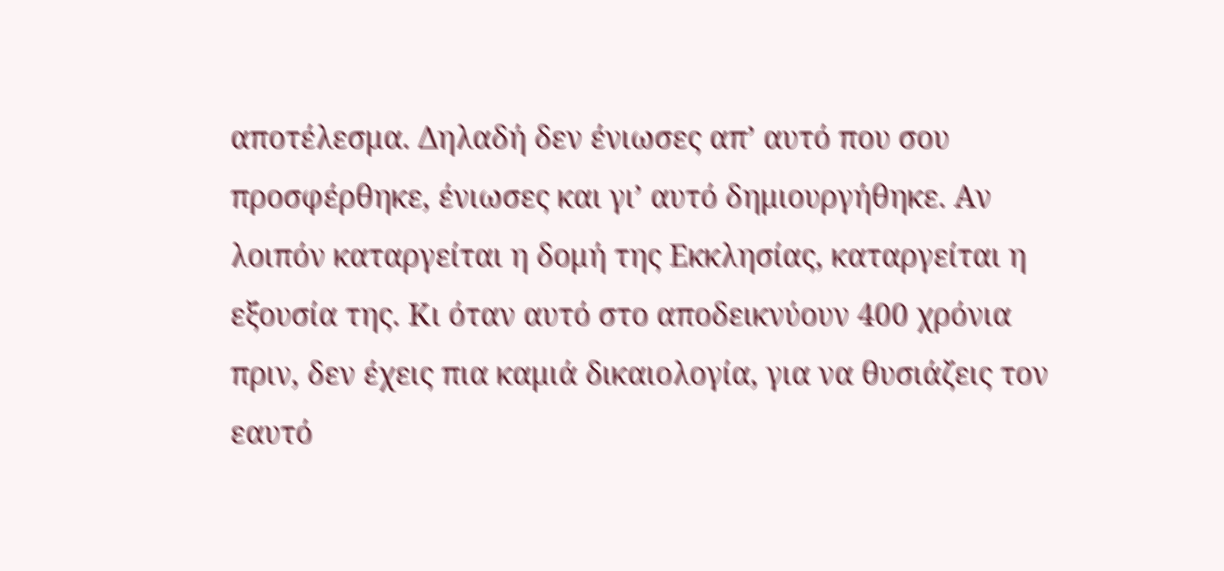αποτέλεσμα. Δηλαδή δεν ένιωσες απ’ αυτό που σου προσφέρθηκε, ένιωσες και γι’ αυτό δημιουργήθηκε. Αν λοιπόν καταργείται η δομή της Εκκλησίας, καταργείται η εξουσία της. Κι όταν αυτό στο αποδεικνύουν 400 χρόνια πριν, δεν έχεις πια καμιά δικαιολογία, για να θυσιάζεις τον εαυτό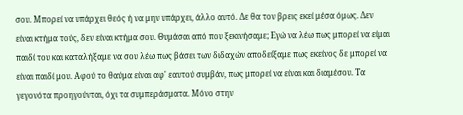σου. Μπορεί να υπάρχει θεός ή να μην υπάρχει, άλλο αυτό. Δε θα τον βρεις εκεί μέσα όμως. Δεν είναι κτήμα τούς, δεν είναι κτήμα σου. Θυμάσαι από που ξεκινήσαμε; Εγώ να λέω πως μπορεί να είμαι παιδί του και καταλήξαμε να σου λέω πως βάσει των διδαχών αποδείξαμε πως εκείνος δε μπορεί να είναι παιδί μου. Αφού το θαύμα είναι αφ' εαυτού συμβάν, πως μπορεί να είναι και διαμέσου. Τα γεγονότα προηγούνται, όχι τα συμπεράσματα. Μόνο στην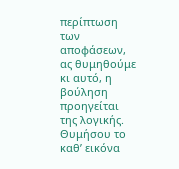περίπτωση των αποφάσεων, ας θυμηθούμε κι αυτό, η βούληση προηγείται της λογικής. Θυμήσου το καθ’ εικόνα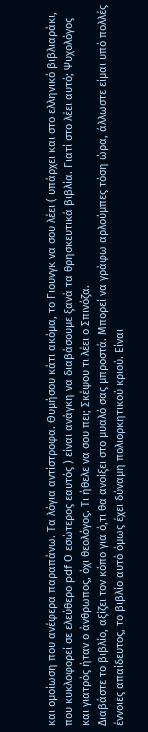και ομοίωση που ανέφερα παραπάνω. Τα λόγια αντίστροφα. Θυμήσου κάτι ακόμα, το Γιουνγκ να σου λέει ( υπάρχει και στο ελληνικό βιβλιαράκι, που κυκλοφορεί σε ελεύθερο pdf Ο εσώτερος εαυτός ) είναι ανάγκη να διαβάσουμε ξανά τα θρησκευτικά βιβλία. Γιατί στο λέει αυτό; Ψυχολόγος και γιατρός ήταν ο άνθρωπος, όχι θεολόγος. Τι ήθελε να σου πει; Σκέψου τι λέει ο Σπινόζα.
Διαβάστε το βιβλίο, αξίζει τον κόπο για ό,τι θα ανοίξει στο μυαλό σας μπροστά. Μπορεί να γράφω αρλούμπες τόση ώρα, άλλωστε είμαι υπό πολλές έννοιες απαίδευτος, το βιβλίο αυτό όμως έχει δύναμη πολιορκητικού κριού. Είναι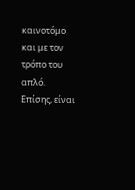καινοτόμο και με τον τρόπο του απλό. Επίσης, είναι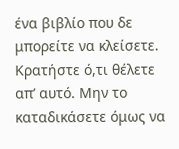ένα βιβλίο που δε μπορείτε να κλείσετε. Κρατήστε ό,τι θέλετε απ’ αυτό. Μην το καταδικάσετε όμως να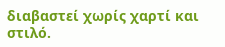διαβαστεί χωρίς χαρτί και στιλό.